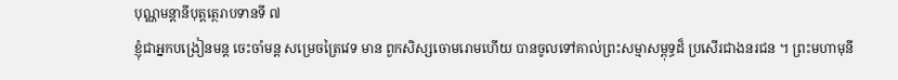បុណ្ណមន្តានីបុត្តត្ថេរាបទានទី ៧
ខ្ញុំជាអ្នកបង្រៀនមន្ត ចេះចាំមន្ត សម្រេចត្រៃវេទ មាន ពួកសិស្សចោមរោមហើយ បានចូលទៅគាល់ព្រះសម្មាសម្ពុទ្ធដ៏ ប្រសើរជាងនរជន ។ ព្រះមហាមុនី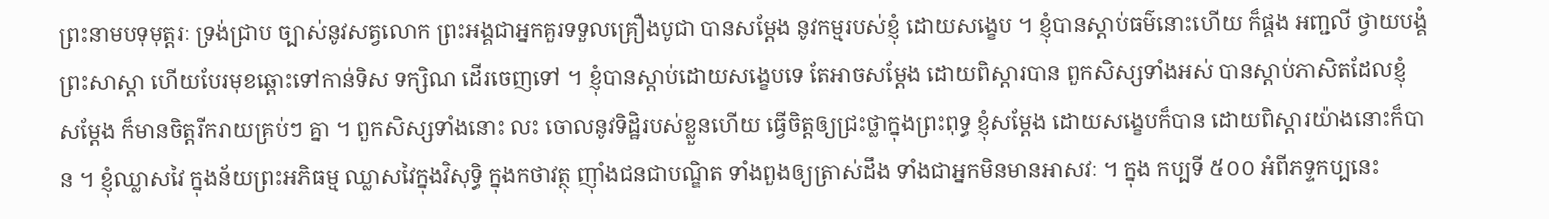ព្រះនាមបទុមុត្តរៈ ទ្រង់ជ្រាប ច្បាស់នូវសត្វលោក ព្រះអង្គជាអ្នកគួរទទួលគ្រឿងបូជា បានសម្តែង នូវកម្មរបស់ខ្ញុំ ដោយសង្ខេប ។ ខ្ញុំបានស្តាប់ធម៌នោះហើយ ក៏ផ្គង អញ្ជលី ថ្វាយបង្គំព្រះសាស្តា ហើយបែរមុខឆ្ពោះទៅកាន់ទិស ទក្សិណ ដើរចេញទៅ ។ ខ្ញុំបានស្តាប់ដោយសង្ខេបទេ តែអាចសម្តែង ដោយពិស្តារបាន ពួកសិស្សទាំងអស់ បានស្តាប់ភាសិតដែលខ្ញុំ សម្តែង ក៏មានចិត្តរីករាយគ្រប់ៗ គ្នា ។ ពួកសិស្សទាំងនោះ លះ ចោលនូវទិដ្ឋិរបស់ខ្លួនហើយ ធ្វើចិត្តឲ្យជ្រះថ្លាក្នុងព្រះពុទ្ធ ខ្ញុំសម្តែង ដោយសង្ខេបក៏បាន ដោយពិស្តារយ៉ាងនោះក៏បាន ។ ខ្ញុំឈ្លាសវៃ ក្នុងន័យព្រះអភិធម្ម ឈ្លាសវៃក្នុងវិសុទ្ធិ ក្នុងកថាវត្ថុ ញ៉ាំងជនជាបណ្ឌិត ទាំងពួងឲ្យត្រាស់ដឹង ទាំងជាអ្នកមិនមានអាសវៈ ។ ក្នុង កប្បទី ៥០០ អំពីភទ្ទកប្បនេះ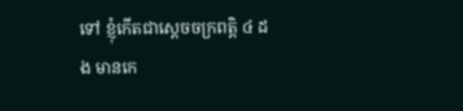ទៅ ខ្ញុំកើតជាស្តេចចក្រពត្តិ ៤ ដង មានកេ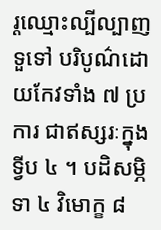រ្តឈ្មោះល្បីល្បាញទួទៅ បរិបូណ៌ដោយកែវទាំង ៧ ប្រការ ជាឥស្សរៈក្នុងទ្វីប ៤ ។ បដិសម្ភិទា ៤ វិមោក្ខ ៨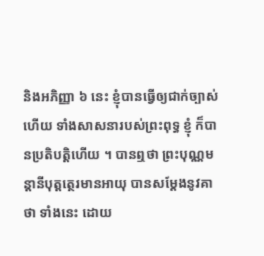និងអភិញ្ញា ៦ នេះ ខ្ញុំបានធ្វើឲ្យជាក់ច្បាស់ហើយ ទាំងសាសនារបស់ព្រះពុទ្ធ ខ្ញុំ ក៏បានប្រតិបត្តិហើយ ។ បានឮថា ព្រះបុណ្ណមន្តានីបុត្តត្ថេរមានអាយុ បានសម្តែងនូវគាថា ទាំងនេះ ដោយ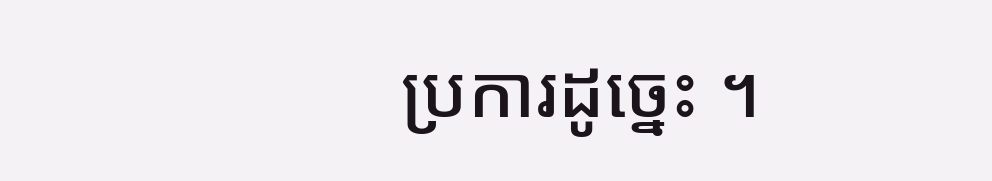ប្រការដូច្នេះ ។